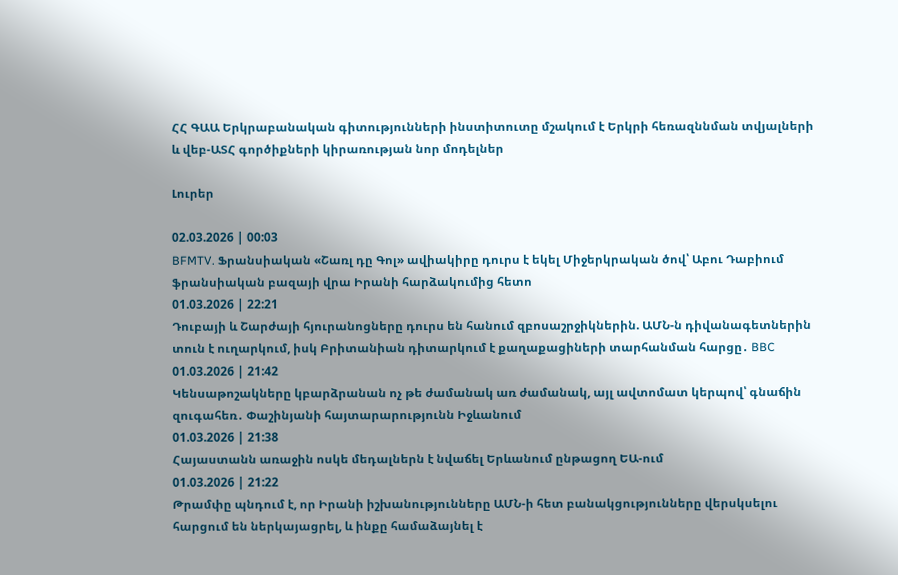ՀՀ ԳԱԱ Երկրաբանական գիտությունների ինստիտուտը մշակում է Երկրի հեռազննման տվյալների և վեբ-ԱՏՀ գործիքների կիրառության նոր մոդելներ

Լուրեր

02.03.2026 | 00:03
BFMTV. Ֆրանսիական «Շառլ դը Գոլ» ավիակիրը դուրս է եկել Միջերկրական ծով՝ Աբու Դաբիում ֆրանսիական բազայի վրա Իրանի հարձակումից հետո
01.03.2026 | 22:21
Դուբայի և Շարժայի հյուրանոցները դուրս են հանում զբոսաշրջիկներին. ԱՄՆ-ն դիվանագետներին տուն է ուղարկում, իսկ Բրիտանիան դիտարկում է քաղաքացիների տարհանման հարցը․ BBC
01.03.2026 | 21:42
Կենսաթոշակները կբարձրանան ոչ թե ժամանակ առ ժամանակ, այլ ավտոմատ կերպով՝ գնաճին զուգահեռ․ Փաշինյանի հայտարարությունն Իջևանում
01.03.2026 | 21:38
Հայաստանն առաջին ոսկե մեդալներն է նվաճել Երևանում ընթացող ԵԱ-ում
01.03.2026 | 21:22
Թրամփը պնդում է, որ Իրանի իշխանությունները ԱՄՆ-ի հետ բանակցությունները վերսկսելու հարցում են ներկայացրել, և ինքը համաձայնել է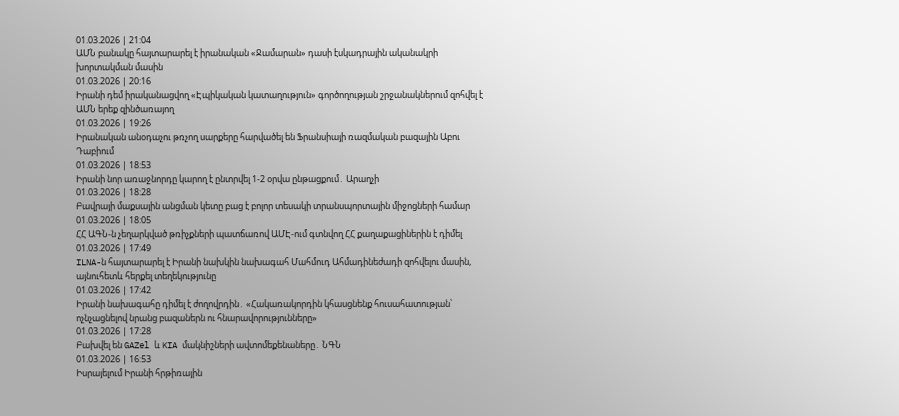01.03.2026 | 21:04
ԱՄՆ բանակը հայտարարել է իրանական «Ջամարան» դասի էսկադրային ականակրի խորտակման մասին
01.03.2026 | 20:16
Իրանի դեմ իրականացվող «Էպիկական կատաղություն» գործողության շրջանակներում զոհվել է ԱՄՆ երեք զինծառայող
01.03.2026 | 19:26
Իրանական անօդաչու թռչող սարքերը հարվածել են Ֆրանսիայի ռազմական բազային Աբու Դաբիում
01.03.2026 | 18:53
Իրանի նոր առաջնորդը կարող է ընտրվել 1-2 օրվա ընթացքում․ Արաղչի
01.03.2026 | 18:28
Բավրայի մաքսային անցման կետը բաց է բոլոր տեսակի տրանսպորտային միջոցների համար
01.03.2026 | 18:05
ՀՀ ԱԳՆ-ն չեղարկված թռիչքների պատճառով ԱՄԷ-ում գտնվող ՀՀ քաղաքացիներին է դիմել
01.03.2026 | 17:49
ILNA-ն հայտարարել է Իրանի նախկին նախագահ Մահմուդ Ահմադինեժադի զոհվելու մասին, այնուհետև հերքել տեղեկությունը
01.03.2026 | 17:42
Իրանի նախագահը դիմել է ժողովրդին․ «Հակառակորդին կհասցնենք հուսահատության՝ ոչնչացնելով նրանց բազաներն ու հնարավորությունները»
01.03.2026 | 17:28
Բախվել են GAZel և KIA մակնիշների ավտոմեքենաները․ ՆԳՆ
01.03.2026 | 16:53
Իսրայելում Իրանի հրթիռային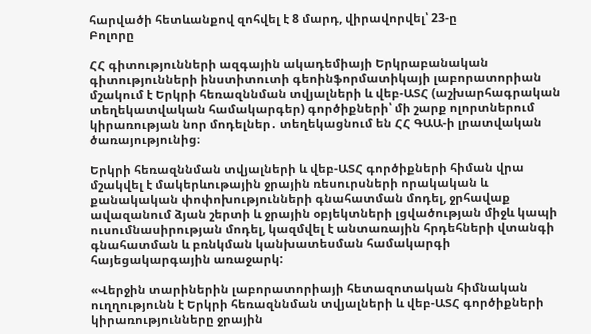հարվածի հետևանքով զոհվել է 8 մարդ, վիրավորվել՝ 23-ը
Բոլորը

ՀՀ գիտությունների ազգային ակադեմիայի Երկրաբանական գիտությունների ինստիտուտի գեոինֆորմատիկայի լաբորատորիան մշակում է Երկրի հեռազննման տվյալների և վեբ-ԱՏՀ (աշխարհագրական տեղեկատվական համակարգեր) գործիքների՝ մի շարք ոլորտներում կիրառության նոր մոդելներ․ տեղեկացնում են ՀՀ ԳԱԱ-ի լրատվական ծառայությունից։

Երկրի հեռազննման տվյալների և վեբ-ԱՏՀ գործիքների հիման վրա մշակվել է մակերևութային ջրային ռեսուրսների որակական և քանակական փոփոխությունների գնահատման մոդել, ջրհավաք ավազանում ձյան շերտի և ջրային օբյեկտների լցվածության միջև կապի ուսումնասիրության մոդել, կազմվել է անտառային հրդեհների վտանգի գնահատման և բռնկման կանխատեսման համակարգի հայեցակարգային առաջարկ:

«Վերջին տարիներին լաբորատորիայի հետազոտական հիմնական ուղղությունն է Երկրի հեռազննման տվյալների և վեբ-ԱՏՀ գործիքների կիրառությունները ջրային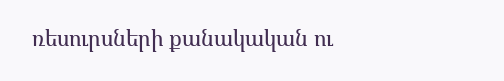ռեսուրսների քանակական ու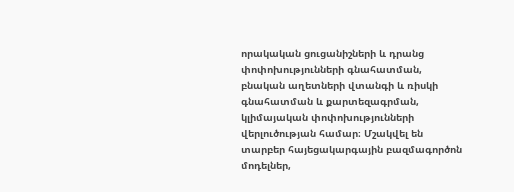որակական ցուցանիշների և դրանց փոփոխությունների գնահատման, բնական աղետների վտանգի և ռիսկի գնահատման և քարտեզագրման, կլիմայական փոփոխությունների վերլուծության համար։ Մշակվել են տարբեր հայեցակարգային բազմագործոն մոդելներ,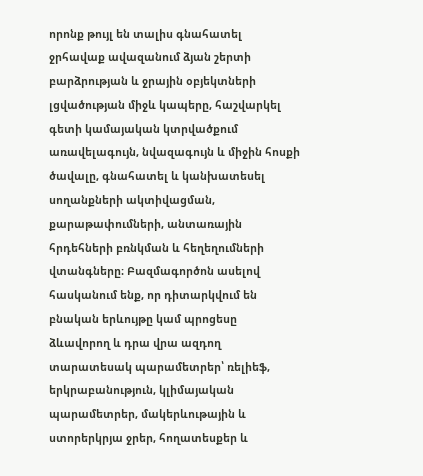որոնք թույլ են տալիս գնահատել ջրհավաք ավազանում ձյան շերտի բարձրության և ջրային օբյեկտների լցվածության միջև կապերը, հաշվարկել գետի կամայական կտրվածքում առավելագույն, նվազագույն և միջին հոսքի ծավալը, գնահատել և կանխատեսել սողանքների ակտիվացման, քարաթափումների, անտառային հրդեհների բռնկման և հեղեղումների վտանգները։ Բազմագործոն ասելով հասկանում ենք, որ դիտարկվում են բնական երևույթը կամ պրոցեսը ձևավորող և դրա վրա ազդող տարատեսակ պարամետրեր՝ ռելիեֆ, երկրաբանություն, կլիմայական պարամետրեր, մակերևութային և ստորերկրյա ջրեր, հողատեսքեր և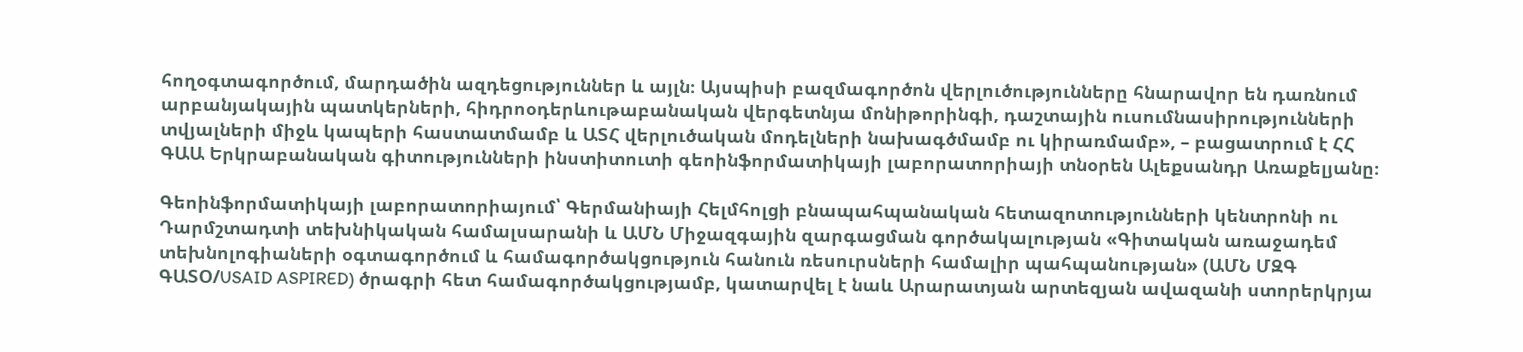հողօգտագործում, մարդածին ազդեցություններ և այլն։ Այսպիսի բազմագործոն վերլուծությունները հնարավոր են դառնում արբանյակային պատկերների, հիդրոօդերևութաբանական վերգետնյա մոնիթորինգի, դաշտային ուսումնասիրությունների տվյալների միջև կապերի հաստատմամբ և ԱՏՀ վերլուծական մոդելների նախագծմամբ ու կիրառմամբ», – բացատրում է ՀՀ ԳԱԱ Երկրաբանական գիտությունների ինստիտուտի գեոինֆորմատիկայի լաբորատորիայի տնօրեն Ալեքսանդր Առաքելյանը։

Գեոինֆորմատիկայի լաբորատորիայում՝ Գերմանիայի Հելմհոլցի բնապահպանական հետազոտությունների կենտրոնի ու Դարմշտադտի տեխնիկական համալսարանի և ԱՄՆ Միջազգային զարգացման գործակալության «Գիտական առաջադեմ տեխնոլոգիաների օգտագործում և համագործակցություն հանուն ռեսուրսների համալիր պահպանության» (ԱՄՆ ՄԶԳ ԳԱՏՕ/USAID ASPIRED) ծրագրի հետ համագործակցությամբ, կատարվել է նաև Արարատյան արտեզյան ավազանի ստորերկրյա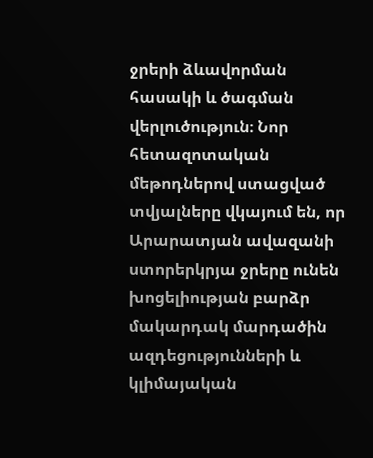ջրերի ձևավորման հասակի և ծագման վերլուծություն։ Նոր հետազոտական մեթոդներով ստացված տվյալները վկայում են, որ Արարատյան ավազանի ստորերկրյա ջրերը ունեն խոցելիության բարձր մակարդակ մարդածին ազդեցությունների և կլիմայական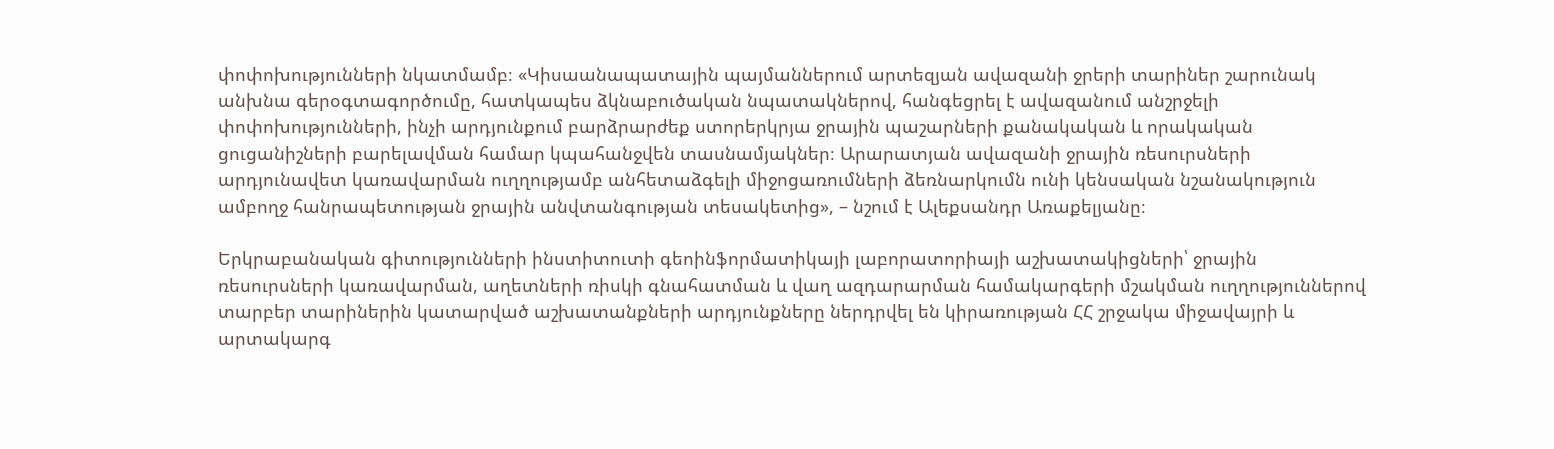փոփոխությունների նկատմամբ։ «Կիսաանապատային պայմաններում արտեզյան ավազանի ջրերի տարիներ շարունակ անխնա գերօգտագործումը, հատկապես ձկնաբուծական նպատակներով, հանգեցրել է ավազանում անշրջելի փոփոխությունների, ինչի արդյունքում բարձրարժեք ստորերկրյա ջրային պաշարների քանակական և որակական ցուցանիշների բարելավման համար կպահանջվեն տասնամյակներ։ Արարատյան ավազանի ջրային ռեսուրսների արդյունավետ կառավարման ուղղությամբ անհետաձգելի միջոցառումների ձեռնարկումն ունի կենսական նշանակություն ամբողջ հանրապետության ջրային անվտանգության տեսակետից», – նշում է Ալեքսանդր Առաքելյանը։

Երկրաբանական գիտությունների ինստիտուտի գեոինֆորմատիկայի լաբորատորիայի աշխատակիցների՝ ջրային ռեսուրսների կառավարման, աղետների ռիսկի գնահատման և վաղ ազդարարման համակարգերի մշակման ուղղություններով տարբեր տարիներին կատարված աշխատանքների արդյունքները ներդրվել են կիրառության ՀՀ շրջակա միջավայրի և արտակարգ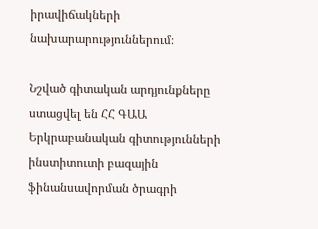իրավիճակների նախարարություններում։

Նշված գիտական արդյունքները ստացվել են ՀՀ ԳԱԱ Երկրաբանական գիտությունների ինստիտուտի բազային ֆինանսավորման ծրագրի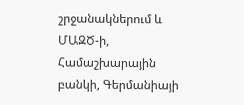շրջանակներում և ՄԱԶԾ-ի, Համաշխարային բանկի, Գերմանիայի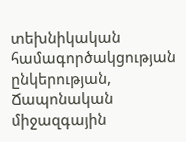տեխնիկական համագործակցության ընկերության, Ճապոնական միջազգային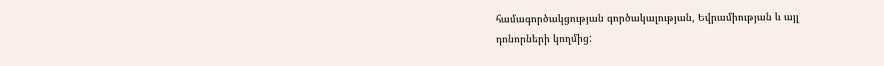համագործակցության գործակալության, Եվրամիության և այլ դոնորների կողմից: